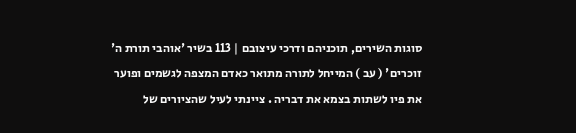סוגות השירים, תוכניהם ודרכי עיצובם | 113 בשיר 'אוהבי תורת ה' זוכרים' ( עב ) המייחל לתורה מתואר כאדם המצפה לגשמים ופוער את פיו לשתות בצמא את דבריה . ציינתי לעיל שהציורים של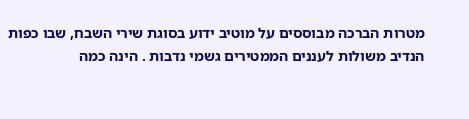מטרות הברכה מבוססים על מוטיב ידוע בסוגת שירי השבח, שבו כפות הנדיב משולות לעננים הממטירים גשמי נדבות . הינה כמה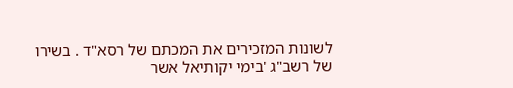לשונות המזכירים את המכתם של רסא"ד . בשירו של רשב"ג 'בימי יקותיאל אשר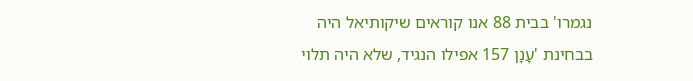נגמרו' בבית 88 אנו קוראים שיקותיאל היה בבחינת 'עָנָן 157 אפילו הנגיד, שלא היה תלוי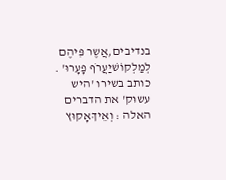בנדיבים,אֲשֶר פִּיהֶם לְמַלְקוֹשׁיַעֲרֹף פָעָרוּ' . כותב בשירו 'היש עשוּק' את הדברים האלה : וְאֵיךְאָקוּץ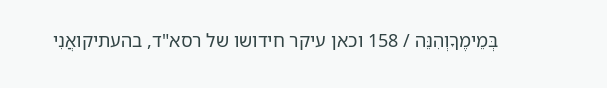בְּמֵימֶךָוְהִנֵּה / 158 וכאן עיקר חידושו של רסא"ד, בהעתיקואֲנִי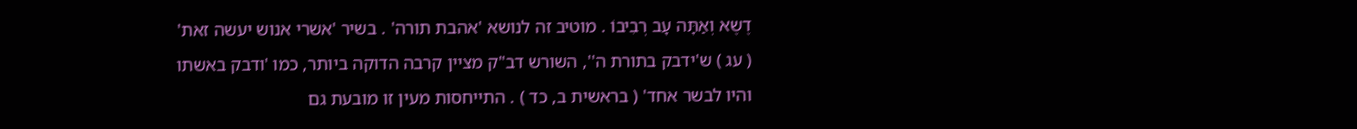דֶשֶא וְאַתָּה עָב רְבִיבוֹ . מוטיב זה לנושא 'אהבת תורה' . בשיר 'אשרי אנוש יעשה זאת' ( עג ) ש'ידבק בתורת ה'', השורש דב"ק מציין קרבה הדוקה ביותר, כמו 'ודבק באשתו והיו לבשר אחד' ( בראשית ב, כד ) . התייחסות מעין זו מובעת גם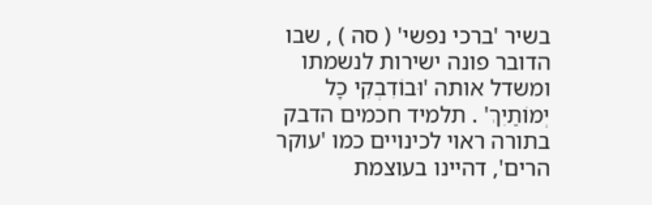בשיר 'ברכי נפשי' ( סה ) , שבו הדובר פונה ישירות לנשמתו ומשדל אותה 'וּבוֹדִבְקִי כָל יְמוֹתַיִךְ' . תלמיד חכמים הדבק בתורה ראוי לכינויים כמו 'עוקר הרים', דהיינו בעוצמת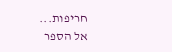חריפות...
אל הספר